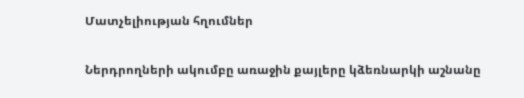Մատչելիության հղումներ

Ներդրողների ակումբը առաջին քայլերը կձեռնարկի աշնանը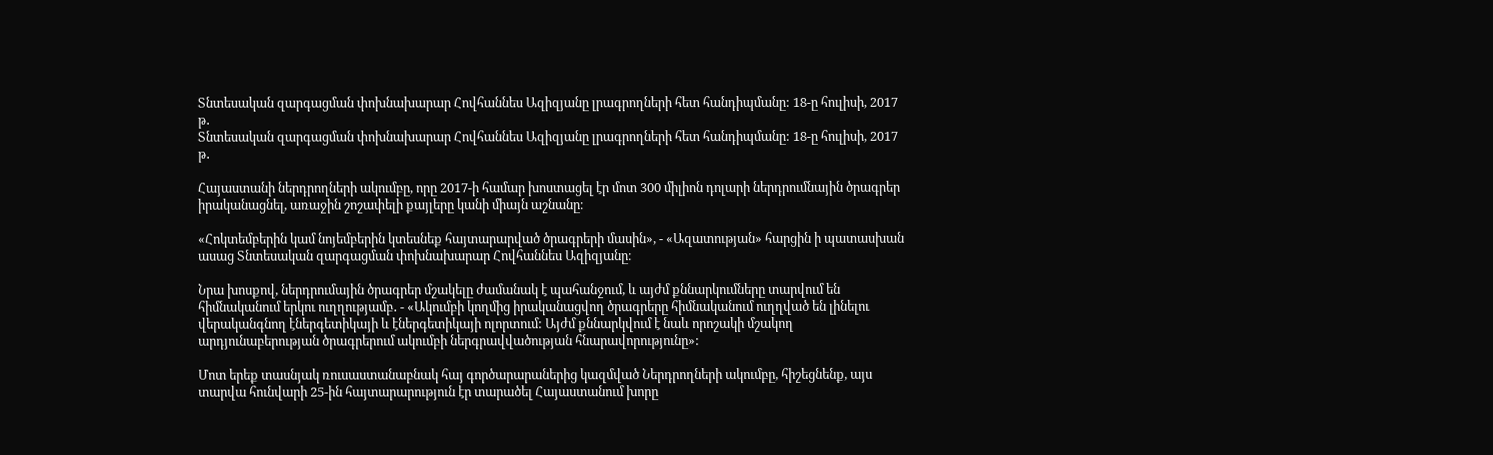Տնտեսական զարգացման փոխնախարար Հովհաննես Ազիզյանը լրագրողների հետ հանդիպմանը: 18-ը հուլիսի, 2017 թ․
Տնտեսական զարգացման փոխնախարար Հովհաննես Ազիզյանը լրագրողների հետ հանդիպմանը: 18-ը հուլիսի, 2017 թ․

Հայաստանի ներդրողների ակումբը, որը 2017-ի համար խոստացել էր մոտ 300 միլիոն դոլարի ներդրումնային ծրագրեր իրականացնել, առաջին շոշափելի քայլերը կանի միայն աշնանը։

«Հոկտեմբերին կամ նոյեմբերին կտեսնեք հայտարարված ծրագրերի մասին», - «Ազատության» հարցին ի պատասխան ասաց Տնտեսական զարգացման փոխնախարար Հովհաննես Ազիզյանը։

Նրա խոսքով, ներդրումային ծրագրեր մշակելը ժամանակ է պահանջում, և այժմ քննարկումները տարվում են հիմնականում երկու ուղղությամբ․ - «Ակումբի կողմից իրականացվող ծրագրերը հիմնականում ուղղված են լինելու վերականգնող էներգետիկայի և էներգետիկայի ոլորտում: Այժմ քննարկվում է նաև որոշակի մշակող արդյունաբերության ծրագրերում ակումբի ներգրավվածության հնարավորությունը»:

Մոտ երեք տասնյակ ռուսաստանաբնակ հայ գործարարաներից կազմված Ներդրողների ակումբը, հիշեցնենք, այս տարվա հունվարի 25-ին հայտարարություն էր տարածել Հայաստանում խորը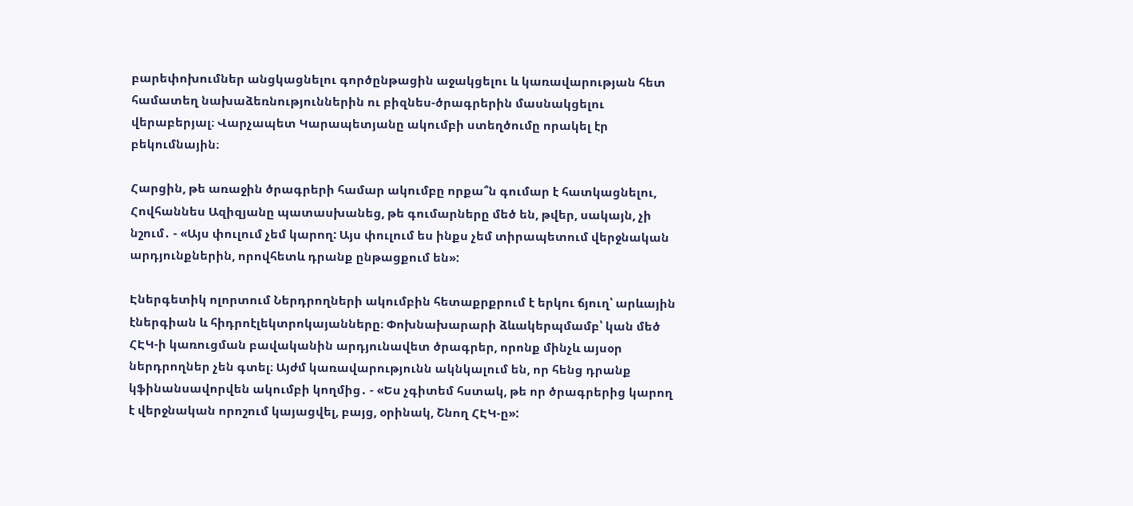բարեփոխումներ անցկացնելու գործընթացին աջակցելու և կառավարության հետ համատեղ նախաձեռնություններին ու բիզնես-ծրագրերին մասնակցելու վերաբերյալ։ Վարչապետ Կարապետյանը ակումբի ստեղծումը որակել էր բեկումնային։

Հարցին, թե առաջին ծրագրերի համար ակումբը որքա՞ն գումար է հատկացնելու, Հովհաննես Ազիզյանը պատասխանեց, թե գումարները մեծ են, թվեր, սակայն, չի նշում․ - «Այս փուլում չեմ կարող: Այս փուլում ես ինքս չեմ տիրապետում վերջնական արդյունքներին, որովհետև դրանք ընթացքում են»:

Էներգետիկ ոլորտում Ներդրողների ակումբին հետաքրքրում է երկու ճյուղ՝ արևային էներգիան և հիդրոէլեկտրոկայանները։ Փոխնախարարի ձևակերպմամբ՝ կան մեծ ՀԷԿ-ի կառուցման բավականին արդյունավետ ծրագրեր, որոնք մինչև այսօր ներդրողներ չեն գտել։ Այժմ կառավարությունն ակնկալում են, որ հենց դրանք կֆինանսավորվեն ակումբի կողմից․ - «Ես չգիտեմ հստակ, թե որ ծրագրերից կարող է վերջնական որոշում կայացվել, բայց, օրինակ, Շնող ՀԷԿ-ը»: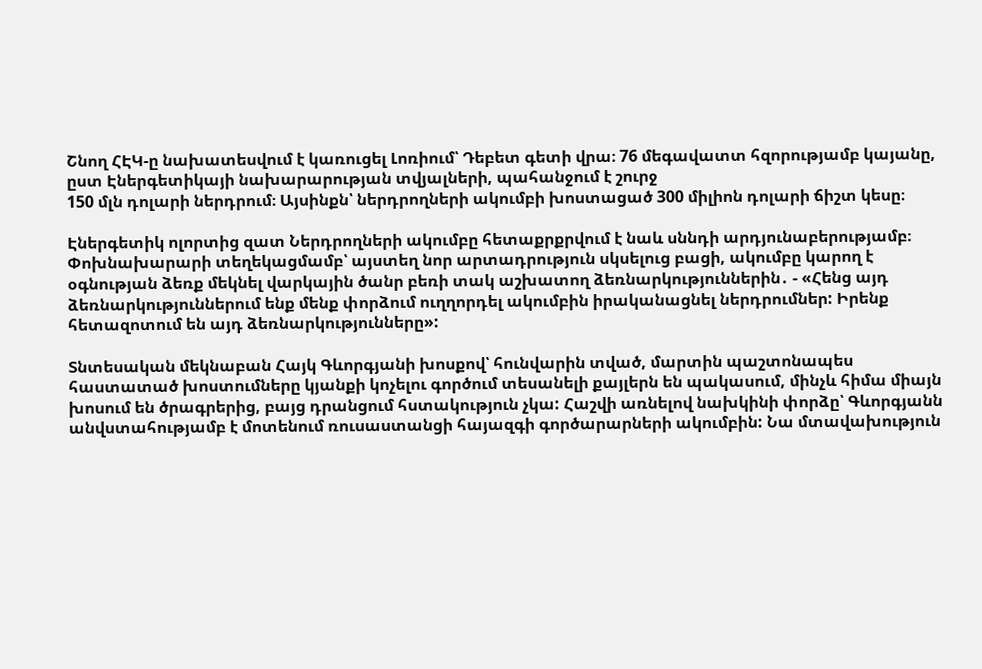Շնող ՀԷԿ-ը նախատեսվում է կառուցել Լոռիում՝ Դեբետ գետի վրա։ 76 մեգավատտ հզորությամբ կայանը, ըստ Էներգետիկայի նախարարության տվյալների, պահանջում է շուրջ
150 մլն դոլարի ներդրում։ Այսինքն՝ ներդրողների ակումբի խոստացած 300 միլիոն դոլարի ճիշտ կեսը։

Էներգետիկ ոլորտից զատ Ներդրողների ակումբը հետաքրքրվում է նաև սննդի արդյունաբերությամբ։ Փոխնախարարի տեղեկացմամբ՝ այստեղ նոր արտադրություն սկսելուց բացի, ակումբը կարող է օգնության ձեռք մեկնել վարկային ծանր բեռի տակ աշխատող ձեռնարկություններին․ - «Հենց այդ ձեռնարկություններում ենք մենք փորձում ուղղորդել ակումբին իրականացնել ներդրումներ: Իրենք հետազոտում են այդ ձեռնարկությունները»:

Տնտեսական մեկնաբան Հայկ Գևորգյանի խոսքով՝ հունվարին տված, մարտին պաշտոնապես հաստատած խոստումները կյանքի կոչելու գործում տեսանելի քայլերն են պակասում, մինչև հիմա միայն խոսում են ծրագրերից, բայց դրանցում հստակություն չկա: Հաշվի առնելով նախկինի փորձը՝ Գևորգյանն անվստահությամբ է մոտենում ռուսաստանցի հայազգի գործարարների ակումբին: Նա մտավախություն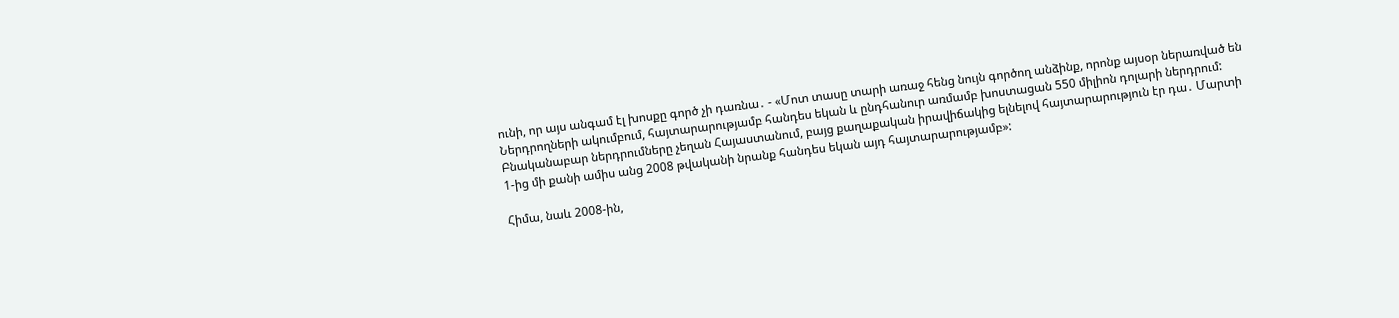ունի, որ այս անգամ էլ խոսքը գործ չի դառնա․ - «Մոտ տասը տարի առաջ հենց նույն գործող անձինք, որոնք այսօր ներառված են Ներդրողների ակումբում, հայտարարությամբ հանդես եկան և ընդհանուր առմամբ խոստացան 550 միլիոն դոլարի ներդրում: Բնականաբար ներդրումները չեղան Հայաստանում, բայց քաղաքական իրավիճակից ելնելով հայտարարություն էր դա․ Մարտի 1-ից մի քանի ամիս անց 2008 թվականի նրանք հանդես եկան այդ հայտարարությամբ»:

Հիմա, նաև 2008-ին,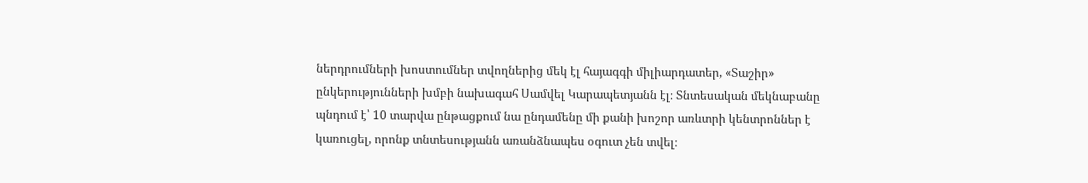ներդրումների խոստումներ տվողներից մեկ էլ հայագգի միլիարդատեր, «Տաշիր» ընկերությունների խմբի նախագահ Սամվել Կարապետյանն էլ։ Տնտեսական մեկնաբանը պնդում է՝ 10 տարվա ընթացքում նա ընդամենը մի քանի խոշոր առևտրի կենտրոններ է կառուցել, որոնք տնտեսությանն առանձնապես օգուտ չեն տվել։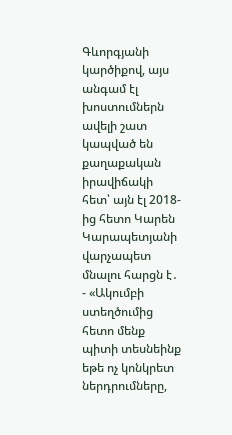Գևորգյանի կարծիքով, այս անգամ էլ խոստումներն ավելի շատ կապված են քաղաքական իրավիճակի հետ՝ այն էլ 2018-ից հետո Կարեն Կարապետյանի վարչապետ մնալու հարցն է․ - «Ակումբի ստեղծումից հետո մենք պիտի տեսնեինք եթե ոչ կոնկրետ ներդրումները,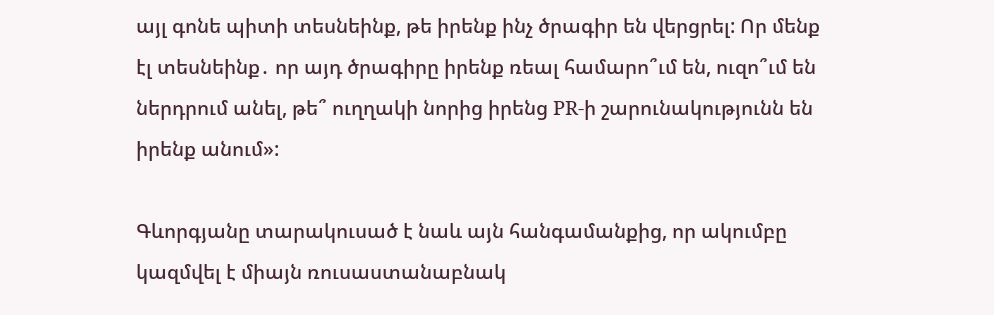այլ գոնե պիտի տեսնեինք, թե իրենք ինչ ծրագիր են վերցրել: Որ մենք էլ տեսնեինք․ որ այդ ծրագիրը իրենք ռեալ համարո՞ւմ են, ուզո՞ւմ են ներդրում անել, թե՞ ուղղակի նորից իրենց PR-ի շարունակությունն են իրենք անում»:

Գևորգյանը տարակուսած է նաև այն հանգամանքից, որ ակումբը կազմվել է միայն ռուսաստանաբնակ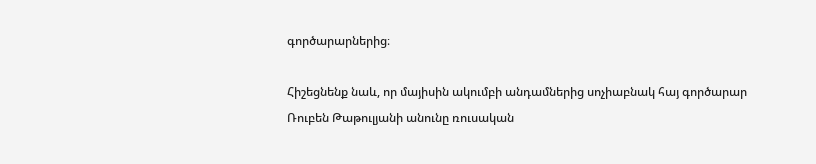գործարարներից։

Հիշեցնենք նաև, որ մայիսին ակումբի անդամներից սոչիաբնակ հայ գործարար Ռուբեն Թաթուլյանի անունը ռուսական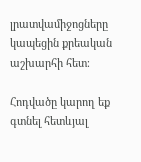լրատվամիջոցները կապեցին քրեական աշխարհի հետ։

Հոդվածը կարող եք գտնել հետևյալ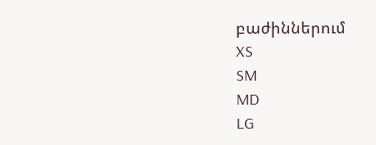բաժիններում
XS
SM
MD
LG